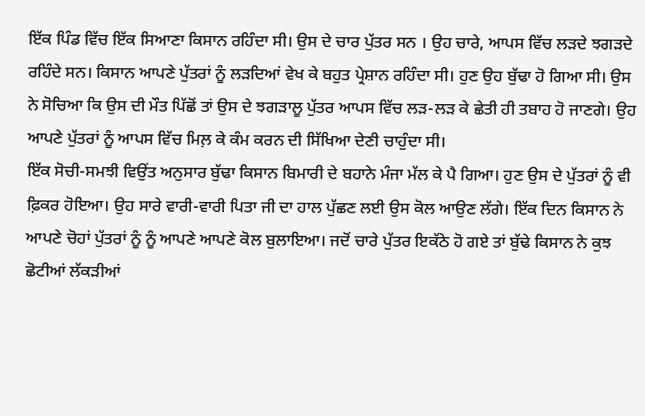ਇੱਕ ਪਿੰਡ ਵਿੱਚ ਇੱਕ ਸਿਆਣਾ ਕਿਸਾਨ ਰਹਿੰਦਾ ਸੀ। ਉਸ ਦੇ ਚਾਰ ਪੁੱਤਰ ਸਨ । ਉਹ ਚਾਰੇ, ਆਪਸ ਵਿੱਚ ਲੜਦੇ ਝਗੜਦੇ ਰਹਿੰਦੇ ਸਨ। ਕਿਸਾਨ ਆਪਣੇ ਪੁੱਤਰਾਂ ਨੂੰ ਲੜਦਿਆਂ ਵੇਖ ਕੇ ਬਹੁਤ ਪ੍ਰੇਸ਼ਾਨ ਰਹਿੰਦਾ ਸੀ। ਹੁਣ ਉਹ ਬੁੱਢਾ ਹੋ ਗਿਆ ਸੀ। ਉਸ ਨੇ ਸੋਚਿਆ ਕਿ ਉਸ ਦੀ ਮੌਤ ਪਿੱਛੋਂ ਤਾਂ ਉਸ ਦੇ ਝਗੜਾਲੂ ਪੁੱਤਰ ਆਪਸ ਵਿੱਚ ਲੜ-ਲੜ ਕੇ ਛੇਤੀ ਹੀ ਤਬਾਹ ਹੋ ਜਾਣਗੇ। ਉਹ ਆਪਣੇ ਪੁੱਤਰਾਂ ਨੂੰ ਆਪਸ ਵਿੱਚ ਮਿਲ਼ ਕੇ ਕੰਮ ਕਰਨ ਦੀ ਸਿੱਖਿਆ ਦੇਣੀ ਚਾਹੁੰਦਾ ਸੀ।
ਇੱਕ ਸੋਚੀ-ਸਮਝੀ ਵਿਉਂਤ ਅਨੁਸਾਰ ਬੁੱਢਾ ਕਿਸਾਨ ਬਿਮਾਰੀ ਦੇ ਬਹਾਨੇ ਮੰਜਾ ਮੱਲ ਕੇ ਪੈ ਗਿਆ। ਹੁਣ ਉਸ ਦੇ ਪੁੱਤਰਾਂ ਨੂੰ ਵੀ ਫ਼ਿਕਰ ਹੋਇਆ। ਉਹ ਸਾਰੇ ਵਾਰੀ-ਵਾਰੀ ਪਿਤਾ ਜੀ ਦਾ ਹਾਲ ਪੁੱਛਣ ਲਈ ਉਸ ਕੋਲ ਆਉਣ ਲੱਗੇ। ਇੱਕ ਦਿਨ ਕਿਸਾਨ ਨੇ ਆਪਣੇ ਚੋਹਾਂ ਪੁੱਤਰਾਂ ਨੂੰ ਨੂੰ ਆਪਣੇ ਆਪਣੇ ਕੋਲ ਬੁਲਾਇਆ। ਜਦੋਂ ਚਾਰੇ ਪੁੱਤਰ ਇਕੱਠੇ ਹੋ ਗਏ ਤਾਂ ਬੁੱਢੇ ਕਿਸਾਨ ਨੇ ਕੁਝ ਛੋਟੀਆਂ ਲੱਕੜੀਆਂ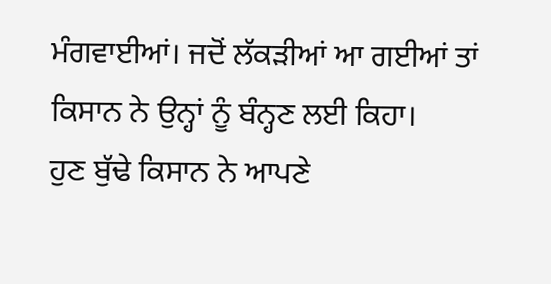ਮੰਗਵਾਈਆਂ। ਜਦੋਂ ਲੱਕੜੀਆਂ ਆ ਗਈਆਂ ਤਾਂ ਕਿਸਾਨ ਨੇ ਉਨ੍ਹਾਂ ਨੂੰ ਬੰਨ੍ਹਣ ਲਈ ਕਿਹਾ।
ਹੁਣ ਬੁੱਢੇ ਕਿਸਾਨ ਨੇ ਆਪਣੇ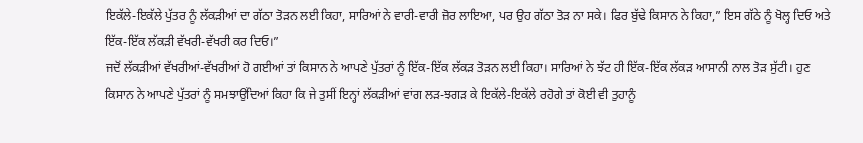ਇਕੱਲੇ-ਇਕੱਲੇ ਪੁੱਤਰ ਨੂੰ ਲੱਕੜੀਆਂ ਦਾ ਗੱਠਾ ਤੋੜਨ ਲਈ ਕਿਹਾ, ਸਾਰਿਆਂ ਨੇ ਵਾਰੀ-ਵਾਰੀ ਜ਼ੋਰ ਲਾਇਆ, ਪਰ ਉਹ ਗੱਠਾ ਤੋੜ ਨਾ ਸਕੇ। ਫਿਰ ਬੁੱਢੇ ਕਿਸਾਨ ਨੇ ਕਿਹਾ,” ਇਸ ਗੱਠੇ ਨੂੰ ਖੋਲ੍ਹ ਦਿਓ ਅਤੇ ਇੱਕ-ਇੱਕ ਲੱਕੜੀ ਵੱਖਰੀ-ਵੱਖਰੀ ਕਰ ਦਿਓ।”
ਜਦੋਂ ਲੱਕੜੀਆਂ ਵੱਖਰੀਆਂ-ਵੱਖਰੀਆਂ ਹੋ ਗਈਆਂ ਤਾਂ ਕਿਸਾਨ ਨੇ ਆਪਣੇ ਪੁੱਤਰਾਂ ਨੂੰ ਇੱਕ-ਇੱਕ ਲੱਕੜ ਤੋੜਨ ਲਈ ਕਿਹਾ। ਸਾਰਿਆਂ ਨੇ ਝੱਟ ਹੀ ਇੱਕ-ਇੱਕ ਲੱਕੜ ਆਸਾਨੀ ਨਾਲ ਤੋੜ ਸੁੱਟੀ। ਹੁਣ ਕਿਸਾਨ ਨੇ ਆਪਣੇ ਪੁੱਤਰਾਂ ਨੂੰ ਸਮਝਾਉਂਦਿਆਂ ਕਿਹਾ ਕਿ ਜੇ ਤੁਸੀਂ ਇਨ੍ਹਾਂ ਲੱਕੜੀਆਂ ਵਾਂਗ ਲੜ-ਝਗੜ ਕੇ ਇਕੱਲੇ-ਇਕੱਲੇ ਰਹੋਗੇ ਤਾਂ ਕੋਈ ਵੀ ਤੁਹਾਨੂੰ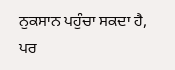ਨੁਕਸਾਨ ਪਹੁੰਚਾ ਸਕਦਾ ਹੈ, ਪਰ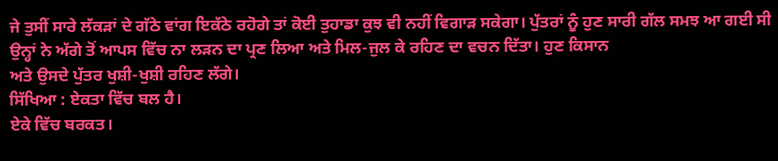ਜੇ ਤੁਸੀਂ ਸਾਰੇ ਲੱਕੜਾਂ ਦੇ ਗੱਠੇ ਵਾਂਗ ਇਕੱਠੇ ਰਹੋਗੇ ਤਾਂ ਕੋਈ ਤੁਹਾਡਾ ਕੁਝ ਵੀ ਨਹੀਂ ਵਿਗਾੜ ਸਕੇਗਾ। ਪੁੱਤਰਾਂ ਨੂੰ ਹੁਣ ਸਾਰੀ ਗੱਲ ਸਮਝ ਆ ਗਈ ਸੀ ਉਨ੍ਹਾਂ ਨੇ ਅੱਗੇ ਤੋਂ ਆਪਸ ਵਿੱਚ ਨਾ ਲੜਨ ਦਾ ਪ੍ਰਣ ਲਿਆ ਅਤੇ ਮਿਲ-ਜੁਲ ਕੇ ਰਹਿਣ ਦਾ ਵਚਨ ਦਿੱਤਾ। ਹੁਣ ਕਿਸਾਨ
ਅਤੇ ਉਸਦੇ ਪੁੱਤਰ ਖੁਸ਼ੀ-ਖੁਸ਼ੀ ਰਹਿਣ ਲੱਗੇ।
ਸਿੱਖਿਆ : ਏਕਤਾ ਵਿੱਚ ਬਲ ਹੈ।
ਏਕੇ ਵਿੱਚ ਬਰਕਤ।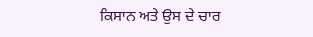ਕਿਸਾਨ ਅਤੇ ਉਸ ਦੇ ਚਾਰ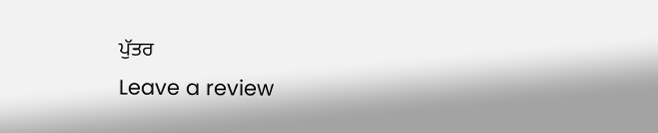ਪੁੱਤਰ
Leave a review